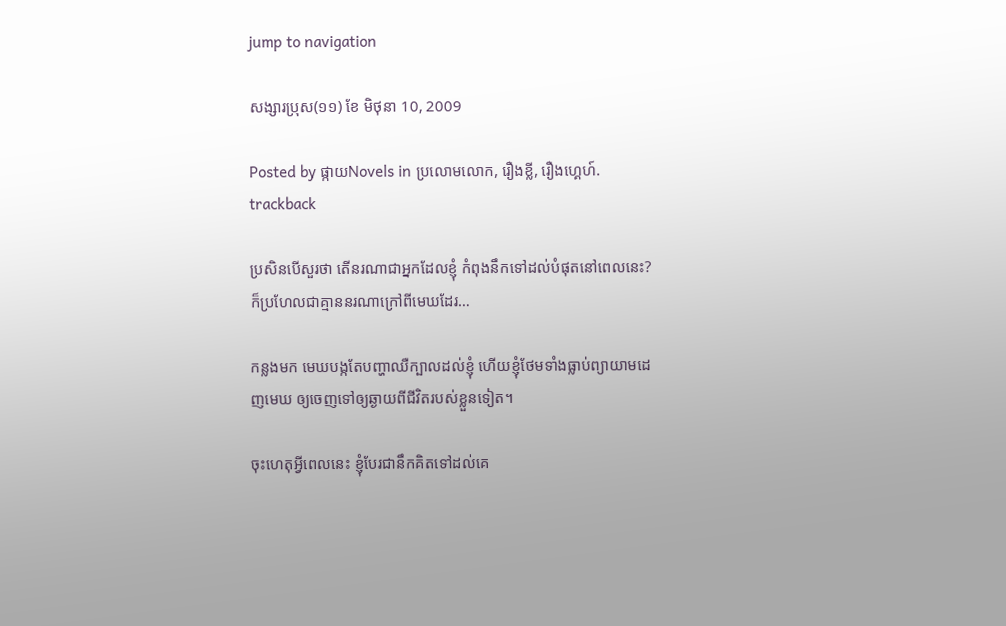jump to navigation

សង្សារប្រុស(១១) ខែ មិថុនា 10, 2009

Posted by ផ្កាយNovels in ប្រលោមលោក, រឿងខ្លី, រឿងហ្គេហ៍.
trackback

ប្រសិនបើសួរថា តើនរណាជាអ្នកដែលខ្ញុំ កំពុងនឹកទៅដល់បំផុតនៅពេលនេះ? ក៏ប្រហែលជាគ្មាននរណាក្រៅពីមេឃដែរ…

កន្លងមក មេឃបង្កតែបញ្ហាឈឺក្បាលដល់ខ្ញុំ ហើយខ្ញុំថែមទាំងធ្លាប់ព្យាយាមដេញមេឃ ឲ្យចេញទៅឲ្យឆ្ងាយពីជីវិតរបស់ខ្លួនទៀត។

ចុះហេតុអ្វីពេលនេះ ខ្ញុំបែរជានឹកគិតទៅដល់គេ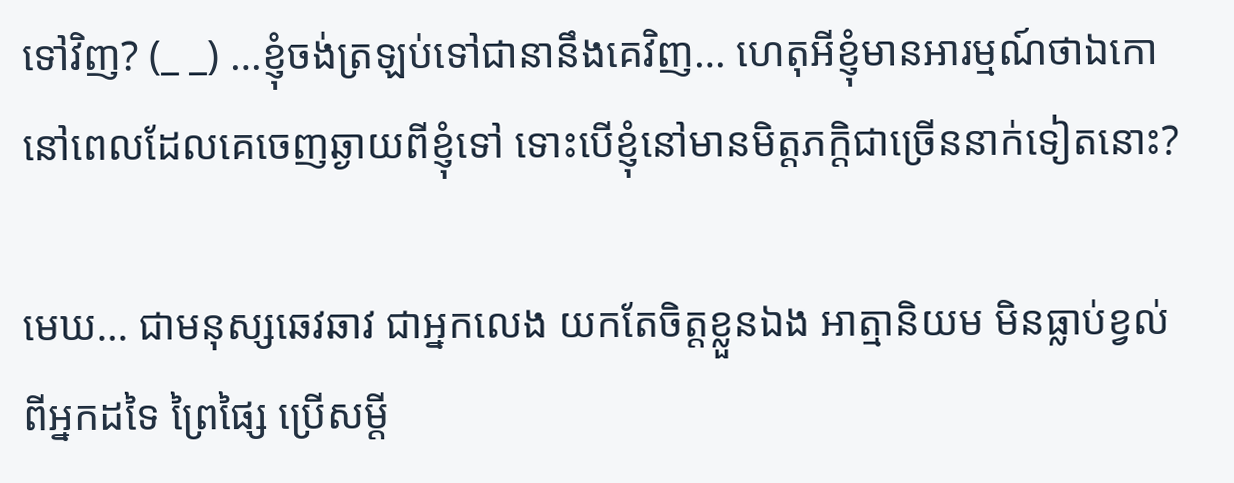ទៅវិញ? (_ _) …ខ្ញុំចង់ត្រឡប់ទៅជានានឹងគេវិញ… ហេតុអីខ្ញុំមានអារម្មណ៍ថាឯកោ នៅពេលដែលគេចេញឆ្ងាយពីខ្ញុំទៅ ទោះបើខ្ញុំនៅមានមិត្តភក្តិជាច្រើននាក់ទៀតនោះ?

មេឃ… ជាមនុស្សឆេវឆាវ ជាអ្នកលេង យកតែចិត្តខ្លួនឯង អាត្មានិយម មិនធ្លាប់ខ្វល់ពីអ្នកដទៃ ព្រៃផ្សៃ ប្រើសម្តី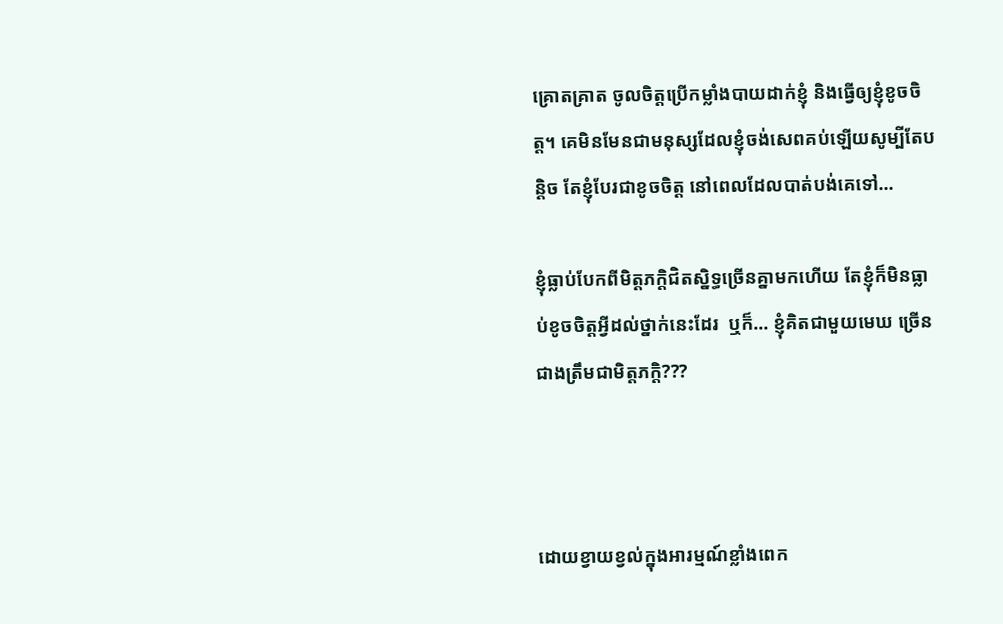គ្រោតគ្រាត ចូលចិត្តប្រើកម្លាំងបាយដាក់ខ្ញុំ និងធ្វើឲ្យខ្ញុំខូចចិត្ត។ គេមិនមែនជាមនុស្សដែលខ្ញុំចង់សេពគប់ឡើយសូម្បីតែបន្តិច តែខ្ញុំបែរជាខូចចិត្ត នៅពេលដែលបាត់បង់គេទៅ…

ខ្ញុំធ្លាប់បែកពីមិត្តភក្តិជិតស្និទ្ធច្រើនគ្នាមកហើយ តែខ្ញុំក៏មិនធ្លាប់ខូចចិត្តអ្វីដល់ថ្នាក់នេះដែរ  ឬក៏… ខ្ញុំគិតជាមួយមេឃ ច្រើនជាងត្រឹមជាមិត្តភក្តិ???



ដោយខ្វាយខ្វល់ក្នុងអារម្មណ៍ខ្លាំងពេក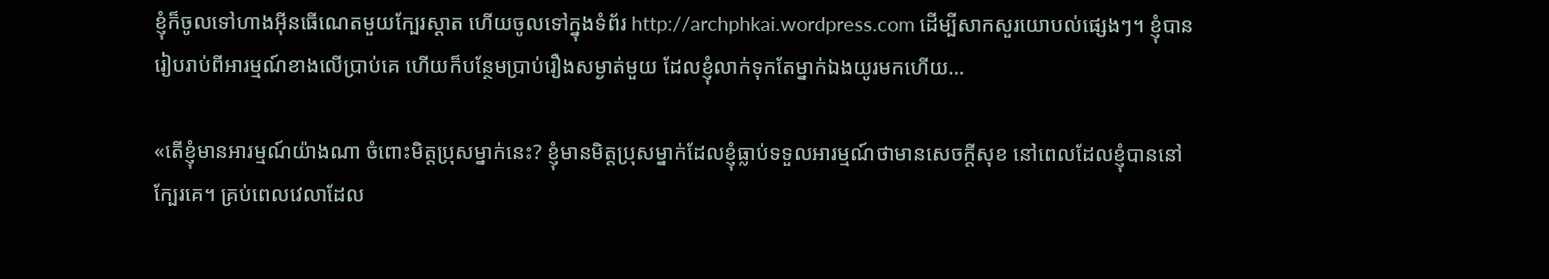ខ្ញុំក៏ចូលទៅហាងអ៊ីនធើណេតមួយក្បែរស្តាត ហើយចូលទៅក្នុងទំព័រ http://archphkai.wordpress.com ដើម្បីសាកសួរយោបល់ផ្សេងៗ។ ខ្ញុំបានរៀបរាប់ពីអារម្មណ៍ខាងលើប្រាប់គេ ហើយក៏បន្ថែមប្រាប់រឿងសម្ងាត់មួយ ដែលខ្ញុំលាក់ទុកតែម្នាក់ឯងយូរមកហើយ…

«តើខ្ញុំមានអារម្មណ៍យ៉ាងណា ចំពោះមិត្តប្រុសម្នាក់នេះ? ខ្ញុំមានមិត្តប្រុសម្នាក់ដែលខ្ញុំធ្លាប់ទទួលអារម្មណ៍ថាមានសេចក្តីសុខ នៅពេលដែលខ្ញុំបាននៅក្បែរគេ។ គ្រប់ពេលវេលាដែល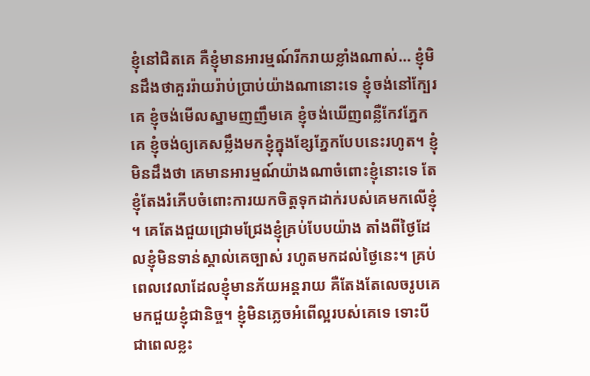ខ្ញុំនៅជិតគេ គឺខ្ញុំមានអារម្មណ៍រីករាយខ្លាំងណាស់… ខ្ញុំមិនដឹងថាគួររ៉ាយរ៉ាប់ប្រាប់យ៉ាងណានោះទេ ខ្ញុំចង់នៅក្បែរគេ ខ្ញុំចង់មើលស្នាមញញឹមគេ ខ្ញុំចង់ឃើញពន្លឺកែវភ្នែកគេ ខ្ញុំចង់ឲ្យគេសម្លឹងមកខ្ញុំក្នុងខ្សែភ្នែកបែបនេះរហូត។ ខ្ញុំមិនដឹងថា គេមានអារម្មណ៍យ៉ាងណាចំពោះខ្ញុំនោះទេ តែខ្ញុំតែងរំភើបចំពោះការយកចិត្តទុកដាក់របស់គេមកលើខ្ញុំ។ គេតែងជួយជ្រោមជ្រែងខ្ញុំគ្រប់បែបយ៉ាង តាំងពីថ្ងៃដែលខ្ញុំមិនទាន់ស្គាល់គេច្បាស់ រហូតមកដល់ថ្ងៃនេះ។ គ្រប់ពេលវេលាដែលខ្ញុំមានភ័យអន្តរាយ គឺតែងតែលេចរូបគេមកជួយខ្ញុំជានិច្ច។ ខ្ញុំមិនភ្លេចអំពើល្អរបស់គេទេ ទោះបីជាពេលខ្លះ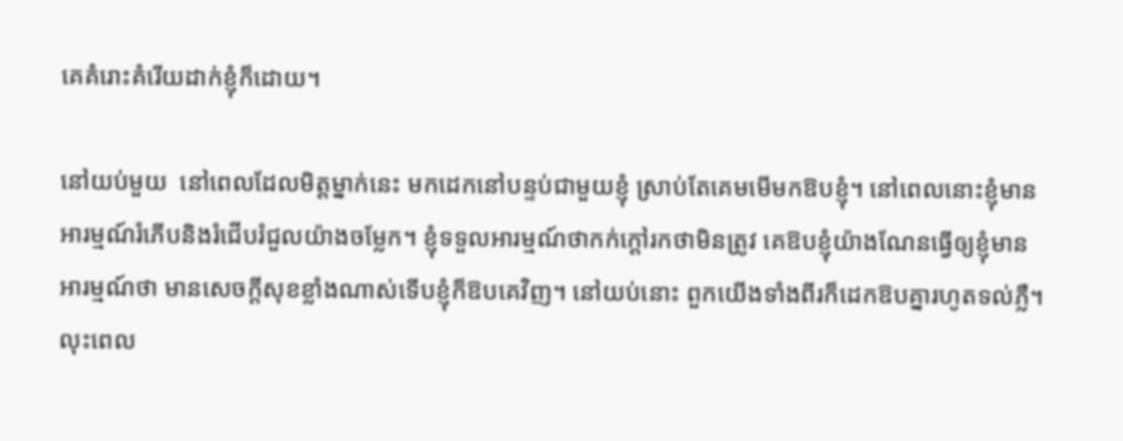គេគំរោះគំរើយដាក់ខ្ញុំក៏ដោយ។

នៅយប់មួយ  នៅពេលដែលមិត្តម្នាក់នេះ មកដេកនៅបន្ទប់ជាមួយខ្ញុំ ស្រាប់តែគេមមើមកឱបខ្ញុំ។ នៅពេលនោះខ្ញុំមានអារម្មណ៍រំភើបនិងរំជើបរំជួលយ៉ាងចម្លែក។ ខ្ញុំទទួលអារម្មណ៍ថាកក់ក្តៅរកថាមិនត្រូវ គេឱបខ្ញុំយ៉ាងណែនធ្វើឲ្យខ្ញុំមានអារម្មណ៍ថា មានសេចក្តីសុខខ្លាំងណាស់ទើបខ្ញុំក៏ឱបគេវិញ។ នៅយប់នោះ ពួកយើងទាំងពីរក៏ដេកឱបគ្នារហូតទល់ភ្លឺ។ លុះពេល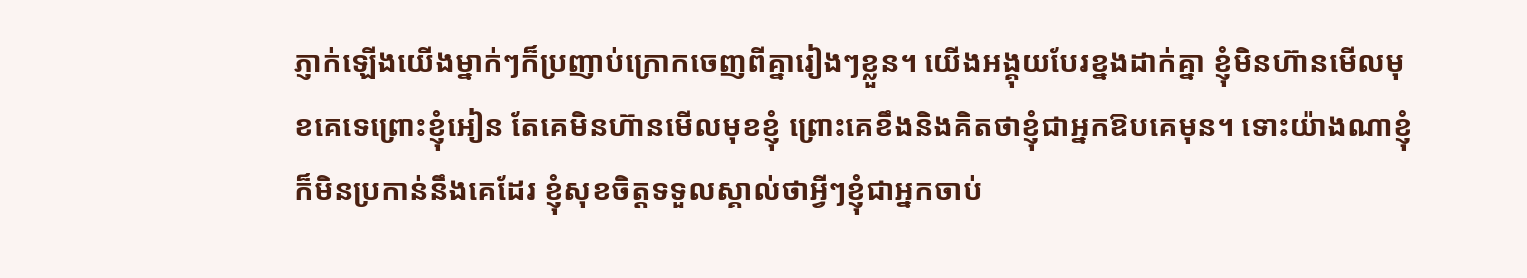ភ្ញាក់ឡើងយើងម្នាក់ៗក៏ប្រញាប់ក្រោកចេញពីគ្នារៀងៗខ្លួន។ យើងអង្គុយបែរខ្នងដាក់គ្នា ខ្ញុំមិនហ៊ានមើលមុខគេទេព្រោះខ្ញុំអៀន តែគេមិនហ៊ានមើលមុខខ្ញុំ ព្រោះគេខឹងនិងគិតថាខ្ញុំជាអ្នកឱបគេមុន។ ទោះយ៉ាងណាខ្ញុំក៏មិនប្រកាន់នឹងគេដែរ ខ្ញុំសុខចិត្តទទួលស្គាល់ថាអ្វីៗខ្ញុំជាអ្នកចាប់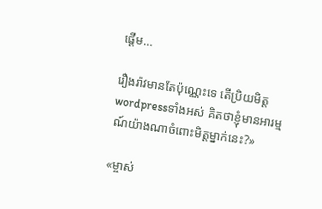ផ្តើម…

រឿងរ៉ាវមានតែប៉ុណ្ណេះទេ តើប្រិយមិត្ត wordpressទាំងអស់ គិតថាខ្ញុំមានអារម្មណ៍យ៉ាងណាចំពោះមិត្តម្នាក់នេះ?»

«ម្ចាស់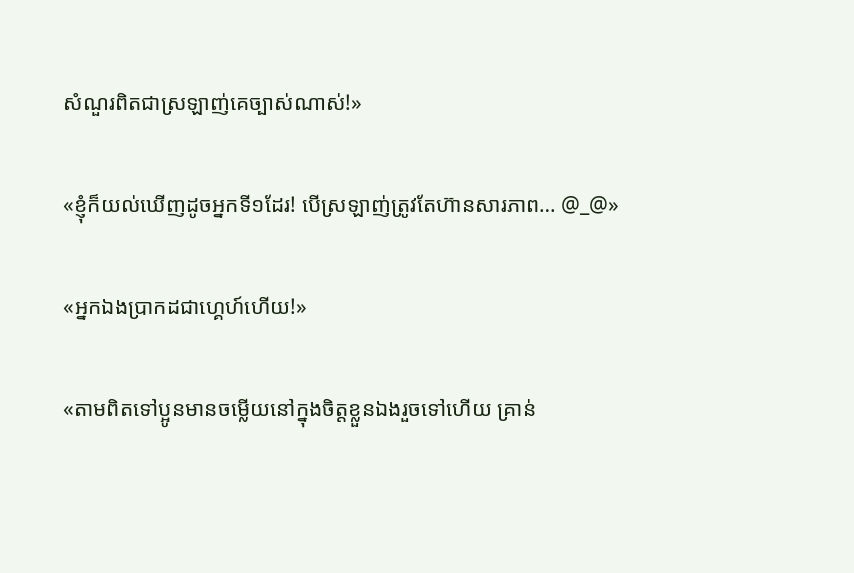សំណួរពិតជាស្រឡាញ់គេច្បាស់ណាស់!»

«ខ្ញុំក៏យល់ឃើញដូចអ្នកទី១ដែរ! បើស្រឡាញ់ត្រូវតែហ៊ានសារភាព… @_@»

«អ្នកឯងប្រាកដជាហ្គេហ៍ហើយ!»

«តាមពិតទៅប្អូនមានចម្លើយនៅក្នុងចិត្តខ្លួនឯងរួចទៅហើយ គ្រាន់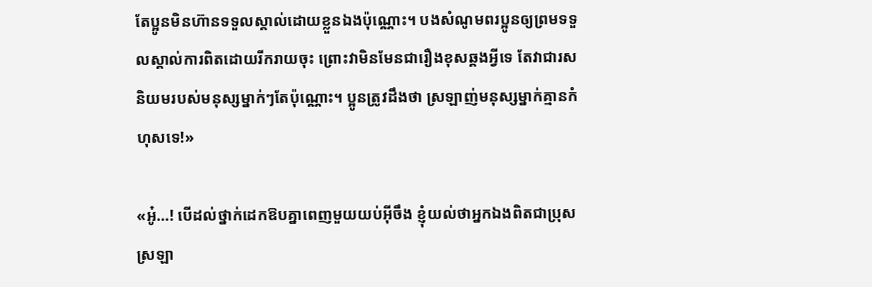តែប្អូនមិនហ៊ានទទួលស្គាល់ដោយខ្លួនឯងប៉ុណ្ណោះ។ បងសំណូមពរប្អូនឲ្យព្រមទទួលស្គាល់ការពិតដោយរីករាយចុះ ព្រោះវាមិនមែនជារឿងខុសឆ្គងអ្វីទេ តែវាជារសនិយមរបស់មនុស្សម្នាក់ៗតែប៉ុណ្ណោះ។ ប្អូនត្រូវដឹងថា ស្រឡាញ់មនុស្សម្នាក់គ្មានកំហុសទេ!»

«អូ៎…! បើដល់ថ្នាក់ដេកឱបគ្នាពេញមួយយប់អ៊ីចឹង ខ្ញុំយល់ថាអ្នកឯងពិតជាប្រុសស្រឡា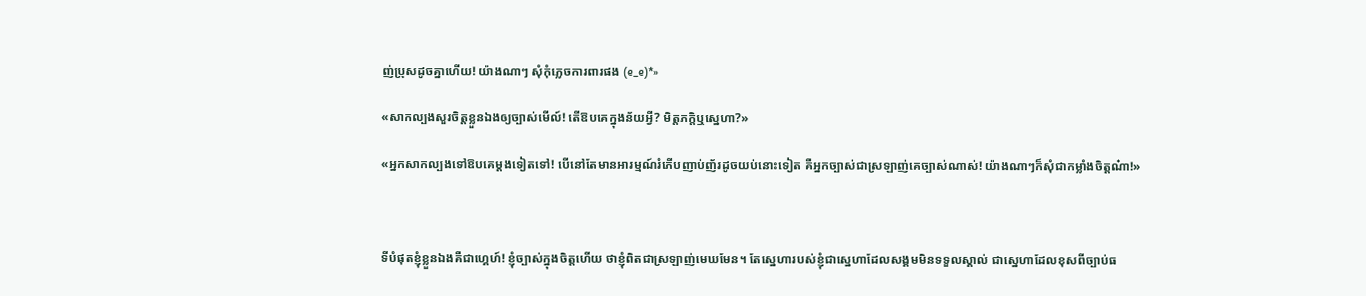ញ់ប្រុសដូចគ្នាហើយ! យ៉ាងណាៗ សុំកុំភ្លេចការពារផង (e_e)*»

«សាកល្បងសួរចិត្តខ្លួនឯងឲ្យច្បាស់មើល៍! តើឱបគេក្នុងន័យអ្វី? មិត្តភក្តិឬស្នេហា?»

«អ្នកសាកល្បងទៅឱបគេម្តងទៀតទៅ! បើនៅតែមានអារម្មណ៍រំភើបញាប់ញ័រដូចយប់នោះទៀត គឺអ្នកច្បាស់ជាស្រឡាញ់គេច្បាស់ណាស់! យ៉ាងណាៗក៏សុំជាកម្លាំងចិត្តណ៎ា!»



ទីបំផុតខ្ញុំខ្លួនឯងគឺជាហ្គេហ៍! ខ្ញុំច្បាស់ក្នុងចិត្តហើយ ថាខ្ញុំពិតជាស្រឡាញ់មេឃមែន។ តែស្នេហារបស់ខ្ញុំជាស្នេហាដែលសង្គមមិនទទួលស្គាល់ ជាស្នេហាដែលខុសពីច្បាប់ធ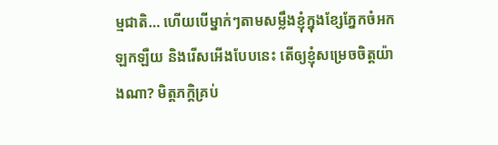ម្មជាតិ… ហើយបើម្នាក់ៗតាមសម្លឹងខ្ញុំក្នុងខ្សែភ្នែកចំអកឡកឡឺយ និងរើសអើងបែបនេះ តើឲ្យខ្ញុំសម្រេចចិត្តយ៉ាងណា? មិត្តភក្តិគ្រប់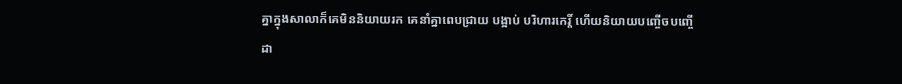គ្នាក្នុងសាលាក៏គេមិននិយាយរក គេនាំគ្នាពេបជ្រាយ បង្អាប់ បរិហារកេរ្តិ៍ ហើយនិយាយបញ្ចើចបញ្ចើដា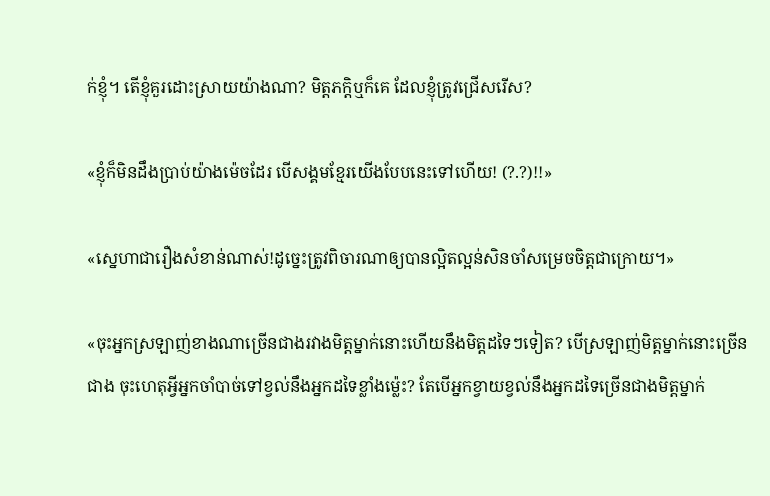ក់ខ្ញុំ។ តើខ្ញុំគួរដោះស្រាយយ៉ាងណា? មិត្តភក្តិឬក៏គេ ដែលខ្ញុំត្រូវជ្រើសរើស?

«ខ្ញុំក៏មិនដឹងប្រាប់យ៉ាងម៉េចដែរ បើសង្គមខ្មែរយើងបែបនេះទៅហើយ! (?.?)!!»

«ស្នេហាជារឿងសំខាន់ណាស់!ដូច្នេះត្រូវពិចារណាឲ្យបានល្អិតល្អន់សិនចាំសម្រេចចិត្តជាក្រោយ។»

«ចុះអ្នកស្រឡាញ់ខាងណាច្រើនជាងរវាងមិត្តម្នាក់នោះហើយនឹងមិត្តដទៃៗទៀត? បើស្រឡាញ់មិត្តម្នាក់នោះច្រើនជាង ចុះហេតុអ្វីអ្នកចាំបាច់ទៅខ្វល់នឹងអ្នកដទៃខ្លាំងម្ល៉េះ? តែបើអ្នកខ្វាយខ្វល់នឹងអ្នកដទៃច្រើនជាងមិត្តម្នាក់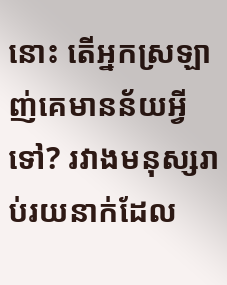នោះ តើអ្នកស្រឡាញ់គេមានន័យអ្វីទៅ? រវាងមនុស្សរាប់រយនាក់ដែល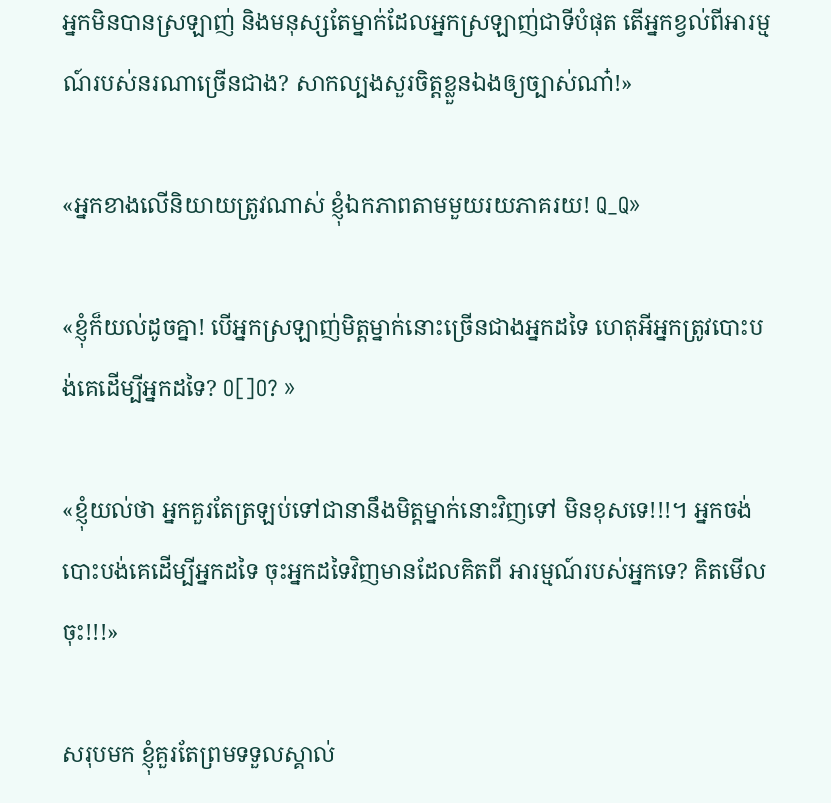អ្នកមិនបានស្រឡាញ់ និងមនុស្សតែម្នាក់ដែលអ្នកស្រឡាញ់ជាទីបំផុត តើអ្នកខ្វល់ពីអារម្មណ៍របស់នរណាច្រើនជាង? សាកល្បងសួរចិត្តខ្លួនឯងឲ្យច្បាស់ណា៎!»

«អ្នកខាងលើនិយាយត្រូវណាស់ ខ្ញុំឯកភាពតាមមួយរយភាគរយ! Q_Q»

«ខ្ញុំក៏យល់ដូចគ្នា! បើអ្នកស្រឡាញ់មិត្តម្នាក់នោះច្រើនជាងអ្នកដទៃ ហេតុអីអ្នកត្រូវបោះបង់គេដើម្បីអ្នកដទៃ? O[]O? »

«ខ្ញុំយល់ថា អ្នកគួរតែត្រឡប់ទៅជានានឹងមិត្តម្នាក់នោះវិញទៅ មិនខុសទេ!!!។ អ្នកចង់បោះបង់គេដើម្បីអ្នកដទៃ ចុះអ្នកដទៃវិញមានដែលគិតពី អារម្មណ៍របស់អ្នកទេ? គិតមើលចុះ!!!»

សរុបមក ខ្ញុំគួរតែព្រមទទួលស្គាល់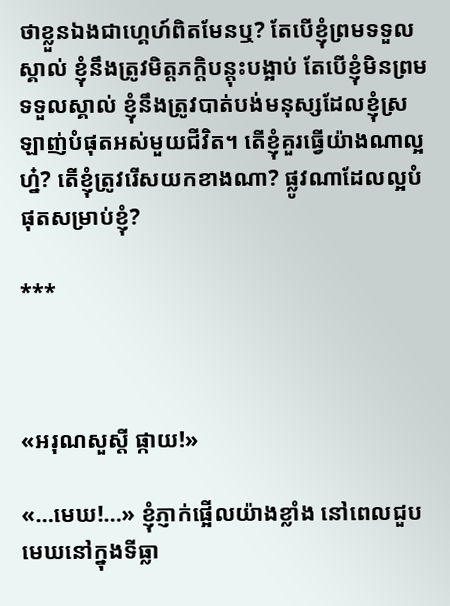ថាខ្លួនឯងជាហ្គេហ៍ពិតមែនឬ? តែបើខ្ញុំព្រមទទួលស្គាល់ ខ្ញុំនឹងត្រូវមិត្តភក្តិបន្តុះបង្អាប់ តែបើខ្ញុំមិនព្រមទទួលស្គាល់ ខ្ញុំនឹងត្រូវបាត់បង់មនុស្សដែលខ្ញុំស្រឡាញ់បំផុតអស់មួយជីវិត។ តើខ្ញុំគួរធ្វើយ៉ាងណាល្អហ្ន៎? តើខ្ញុំត្រូវរើសយកខាងណា? ផ្លូវណាដែលល្អបំផុតសម្រាប់ខ្ញុំ?

***



«អរុណសួស្តី ផ្កាយ!»

«…មេឃ!…» ខ្ញុំភ្ញាក់ផ្អើលយ៉ាងខ្លាំង នៅពេលជួបមេឃនៅក្នុងទីធ្លា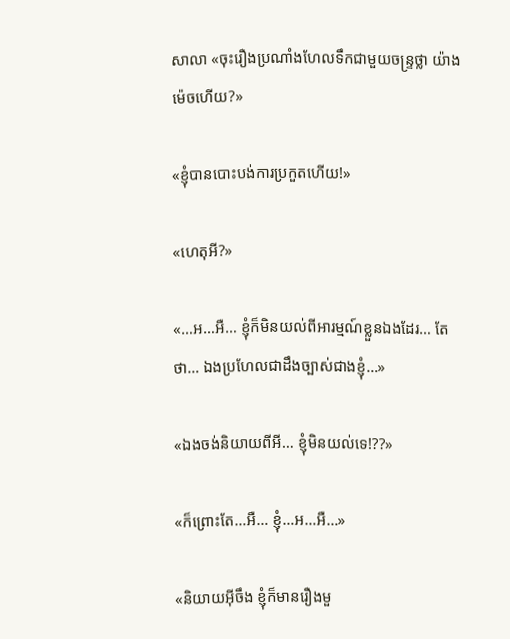សាលា «ចុះរឿងប្រណាំងហែលទឹកជាមួយចន្ទ្រថ្លា យ៉ាងម៉េចហើយ?»

«ខ្ញុំបានបោះបង់ការប្រកួតហើយ!»

«ហេតុអី?»

«…អ…អឺ… ខ្ញុំក៏មិនយល់ពីអារម្មណ៍ខ្លួនឯងដែរ… តែថា… ឯងប្រហែលជាដឹងច្បាស់ជាងខ្ញុំ…»

«ឯងចង់និយាយពីអី… ខ្ញុំមិនយល់ទេ!??»

«ក៏ព្រោះតែ…អឺ… ខ្ញុំ…អ…អឺ…»

«និយាយអ៊ីចឹង ខ្ញុំក៏មានរឿងមួ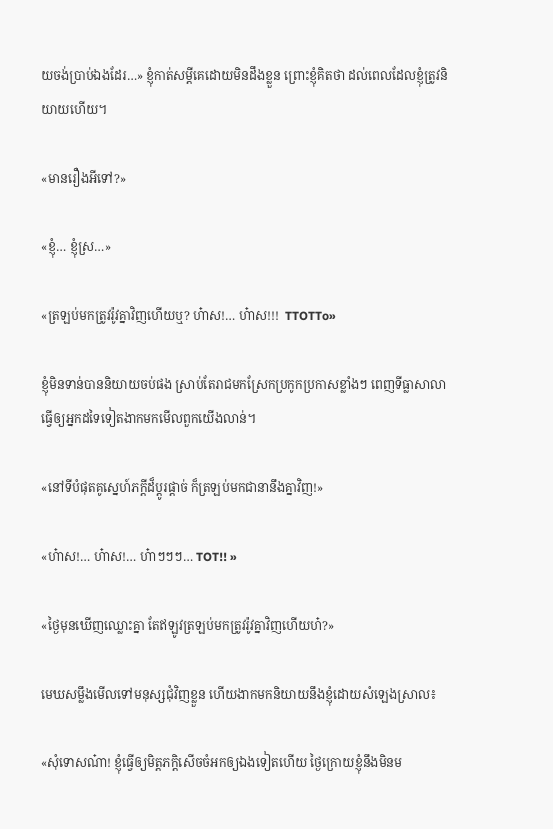យចង់ប្រាប់ឯងដែរ…» ខ្ញុំកាត់សម្តីគេដោយមិនដឹងខ្លួន ព្រោះខ្ញុំគិតថា ដល់ពេលដែលខ្ញុំត្រូវនិយាយហើយ។

«មានរឿងអីទៅ?»

«ខ្ញុំ… ខ្ញុំស្រ…»

«ត្រឡប់មកត្រូវរ៉ូវគ្នាវិញហើយឬ? ហ៎ាស!… ហ៎ាស!!!  TTOTTo»

ខ្ញុំមិនទាន់បាននិយាយចប់ផង ស្រាប់តែរាជមកស្រែកប្រកូកប្រកាសខ្លាំងៗ ពេញទីធ្លាសាលាធ្វើឲ្យអ្នកដទៃទៀតងាកមកមើលពួកយើងលាន់។

«នៅទីបំផុតគូស្នេហ៍ភក្តីដ៏ប្តូរផ្តាច់ ក៏ត្រឡប់មកជានានឹងគ្នាវិញ!»

«ហ៎ាស!… ហ៎ាស!… ហ៎ាៗៗៗ… TOT!! »

«ថ្ងៃមុនឃើញឈ្លោះគ្នា តែឥឡូវត្រឡប់មកត្រូវរ៉ូវគ្នាវិញហើយហ៎?»

មេឃសម្លឹងមើលទៅមនុស្សជុំវិញខ្លួន ហើយងាកមកនិយាយនឹងខ្ញុំដោយសំឡេងស្រាល៖

«សុំទោសណ៎ា! ខ្ញុំធ្វើឲ្យមិត្តភក្តិសើចចំអកឲ្យឯងទៀតហើយ ថ្ងៃក្រោយខ្ញុំនឹងមិនម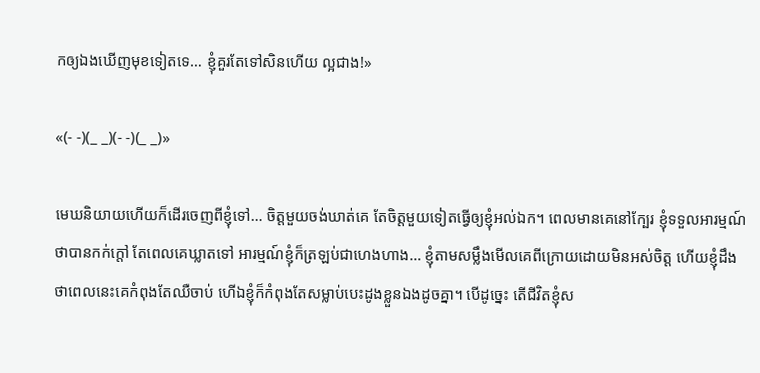កឲ្យឯងឃើញមុខទៀតទេ… ខ្ញុំគួរតែទៅសិនហើយ ល្អជាង!»

«(- -)(_ _)(- -)(_ _)»

មេឃនិយាយហើយក៏ដើរចេញពីខ្ញុំទៅ… ចិត្តមួយចង់ឃាត់គេ តែចិត្តមួយទៀតធ្វើឲ្យខ្ញុំអល់ឯក។ ពេលមានគេនៅក្បែរ ខ្ញុំទទួលអារម្មណ៍ថាបានកក់ក្តៅ តែពេលគេឃ្លាតទៅ អារម្មណ៍ខ្ញុំក៏ត្រឡប់ជាហេងហាង… ខ្ញុំតាមសម្លឹងមើលគេពីក្រោយដោយមិនអស់ចិត្ត ហើយខ្ញុំដឹងថាពេលនេះគេកំពុងតែឈឺចាប់ ហើឯខ្ញុំក៏កំពុងតែសម្លាប់បេះដូងខ្លួនឯងដូចគ្នា។ បើដូច្នេះ តើជីវិតខ្ញុំស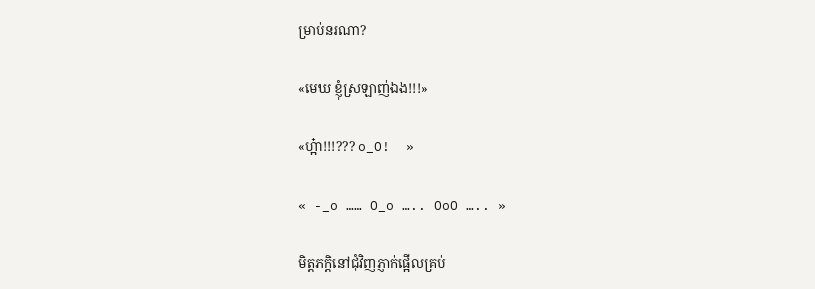ម្រាប់នរណា?

«មេឃ ខ្ញុំស្រឡាញ់ឯង!!!»

«ហ្អ៎ា!!!??? o_O!  »

« -_o …… O_o ….. OoO ….. »

មិត្តភក្តិនៅជុំវិញភ្ញាក់ផ្អើលគ្រប់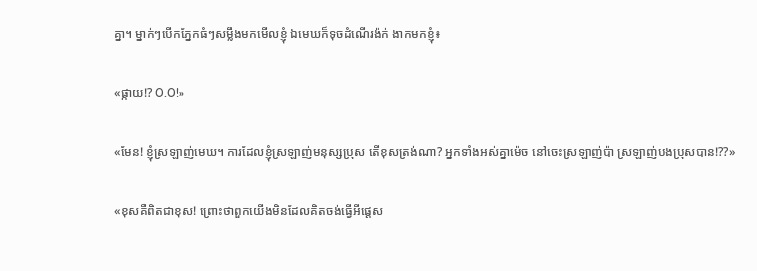គ្នា។ ម្នាក់ៗបើកភ្នែកធំៗសម្លឹងមកមើលខ្ញុំ ឯមេឃក៏ទុចដំណើរង៉ក់ ងាកមកខ្ញុំ៖

«ផ្កាយ!? O.O!»

«មែន! ខ្ញុំស្រឡាញ់មេឃ។ ការដែលខ្ញុំស្រឡាញ់មនុស្សប្រុស តើខុសត្រង់ណា? អ្នកទាំងអស់គ្នាម៉េច នៅចេះស្រឡាញ់ប៉ា ស្រឡាញ់បងប្រុសបាន!??»

«ខុសគឺពិតជាខុស! ព្រោះថាពួកយើងមិនដែលគិតចង់ធ្វើអីផ្តេស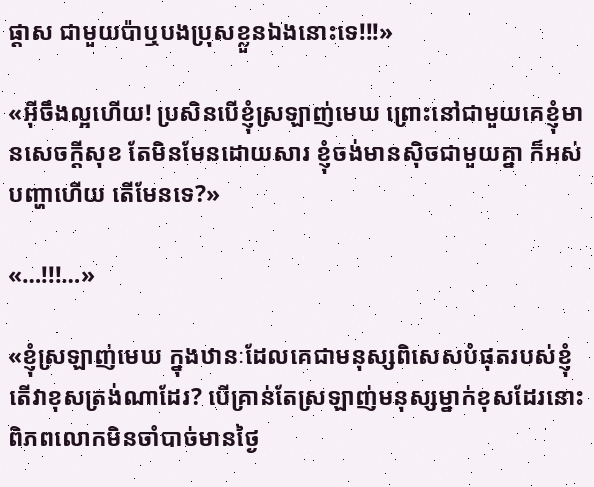ផ្តាស ជាមួយប៉ាឬបងប្រុសខ្លួនឯងនោះទេ!!!»

«អ៊ីចឹងល្អហើយ! ប្រសិនបើខ្ញុំស្រឡាញ់មេឃ ព្រោះនៅជាមួយគេខ្ញុំមានសេចក្តីសុខ តែមិនមែនដោយសារ ខ្ញុំចង់មានស៊ិចជាមួយគ្នា ក៏អស់បញ្ហាហើយ តើមែនទេ?»

«…!!!…»

«ខ្ញុំស្រឡាញ់មេឃ ក្នុងឋានៈដែលគេជាមនុស្សពិសេសបំផុតរបស់ខ្ញុំ តើវាខុសត្រង់ណាដែរ? បើគ្រាន់តែស្រឡាញ់មនុស្សម្នាក់ខុសដែរនោះ ពិភពលោកមិនចាំបាច់មានថ្ងៃ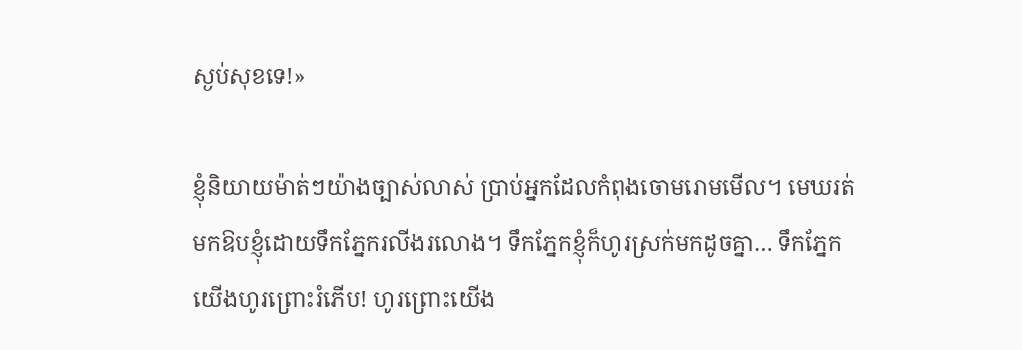ស្ងប់សុខទេ!»

ខ្ញុំនិយាយម៉ាត់ៗយ៉ាងច្បាស់លាស់ ប្រាប់អ្នកដែលកំពុងចោមរោមមើល។ មេឃរត់មកឱបខ្ញុំដោយទឹកភ្នែករលីងរលោង។ ទឹកភ្នែកខ្ញុំក៏ហូរស្រក់មកដូចគ្នា… ទឹកភ្នែកយើងហូរព្រោះរំភើប! ហូរព្រោះយើង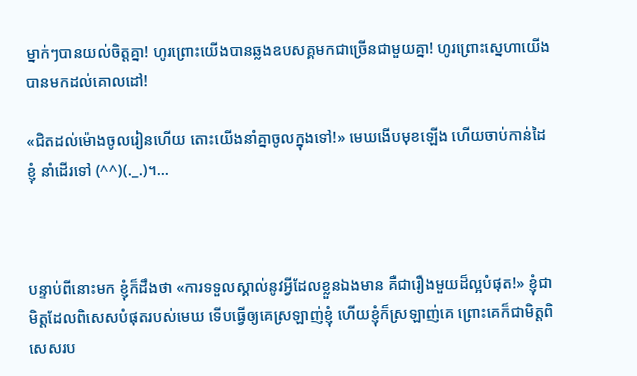ម្នាក់ៗបានយល់ចិត្តគ្នា! ហូរព្រោះយើងបានឆ្លងឧបសគ្គមកជាច្រើនជាមួយគ្នា! ហូរព្រោះស្នេហាយើងបានមកដល់គោលដៅ!

«ជិតដល់ម៉ោងចូលរៀនហើយ តោះយើងនាំគ្នាចូលក្នុងទៅ!» មេឃងើបមុខឡើង ហើយចាប់កាន់ដៃខ្ញុំ នាំដើរទៅ (^^)(._.)។…



បន្ទាប់ពីនោះមក ខ្ញុំក៏ដឹងថា «ការទទួលស្គាល់នូវអ្វីដែលខ្លួនឯងមាន គឺជារឿងមួយដ៏ល្អបំផុត!» ខ្ញុំជាមិត្តដែលពិសេសបំផុតរបស់មេឃ ទើបធ្វើឲ្យគេស្រឡាញ់ខ្ញុំ ហើយខ្ញុំក៏ស្រឡាញ់គេ ព្រោះគេក៏ជាមិត្តពិសេសរប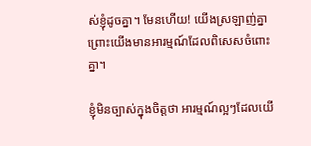ស់ខ្ញុំដូចគ្នា។ មែនហើយ! យើងស្រឡាញ់គ្នា ព្រោះយើងមានអារម្មណ៍ដែលពិសេសចំពោះគ្នា។

ខ្ញុំមិនច្បាស់ក្នុងចិត្តថា អារម្មណ៍ល្អៗដែលយើ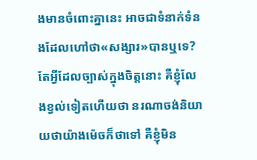ងមានចំពោះគ្នានេះ អាចជាទំនាក់ទំនងដែលហៅថា«សង្សារ»បានឬទេ? តែអ្វីដែលច្បាស់ក្នុងចិត្តនោះ គឺខ្ញុំលែងខ្វល់ទៀតហើយថា នរណាចង់និយាយថាយ៉ាងម៉េចក៏ថាទៅ គឺខ្ញុំមិន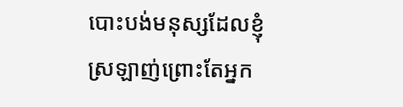បោះបង់មនុស្សដែលខ្ញុំស្រឡាញ់ព្រោះតែអ្នក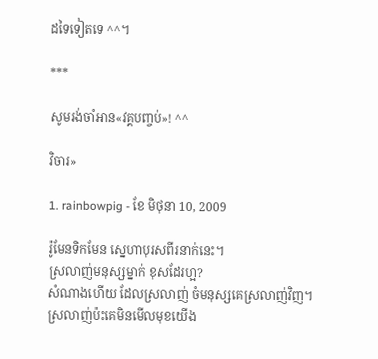ដទៃទៀតទេ ^^។

***

សូមរង់ចាំអាន«វគ្គបញ្ចប់»! ^^

វិចារ»

1. rainbowpig - ខែ មិថុនា 10, 2009

រ៉ូមែនទិកមែន ស្នេហាបុរសពីរនាក់នេះ។
ស្រលាញ់មនុស្សម្នាក់ ខុសដែរហ្អ?
សំណាងហើយ ដែលស្រលាញ់ ចំមនុស្សគេស្រលាញ់វិញ។
ស្រលាញ់ប៉ះគេមិនមើលមុខយើង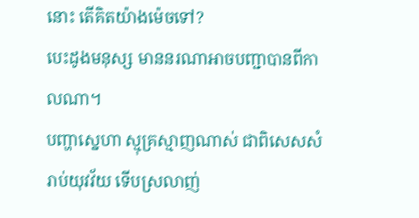នោះ តើគិតយ៉ាងម៉េចទៅ?
បេះដូងមនុស្ស មាននរណាអាចបញ្ជាបានពីកាលណា។
បញ្ហាស្នេហា ស្មុគ្រស្មាញណាស់ ជាពិសេសសំរាប់យុវវ័យ ទើបស្រលាញ់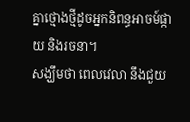គ្នាថ្មោងថ្មីដូចអ្នកនិពន្ធអាចម៍ផ្កាយ និងរចនា។
សង្ឃឹមថា ពេលវេលា នឹងជួយ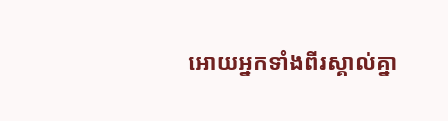អោយអ្នកទាំងពីរស្គាល់គ្នា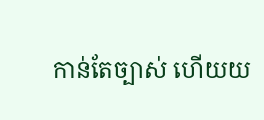កាន់តែច្បាស់ ហើយយ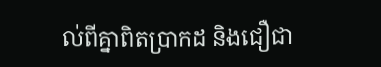ល់ពីគ្នាពិតប្រាកដ និងជឿជា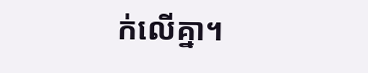ក់លើគ្នា។